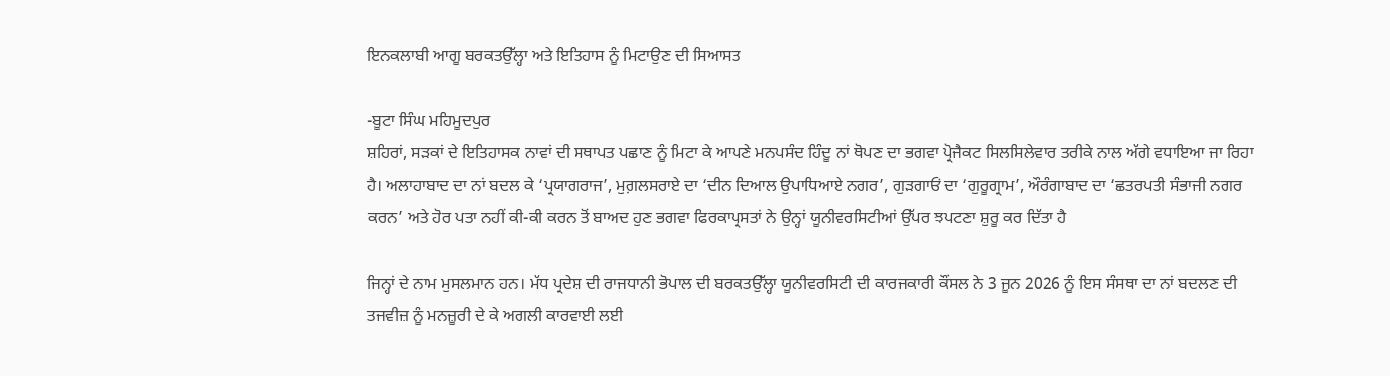ਇਨਕਲਾਬੀ ਆਗੂ ਬਰਕਤਉੱਲ੍ਹਾ ਅਤੇ ਇਤਿਹਾਸ ਨੂੰ ਮਿਟਾਉਣ ਦੀ ਸਿਆਸਤ

-ਬੂਟਾ ਸਿੰਘ ਮਹਿਮੂਦਪੁਰ
ਸ਼ਹਿਰਾਂ, ਸੜਕਾਂ ਦੇ ਇਤਿਹਾਸਕ ਨਾਵਾਂ ਦੀ ਸਥਾਪਤ ਪਛਾਣ ਨੂੰ ਮਿਟਾ ਕੇ ਆਪਣੇ ਮਨਪਸੰਦ ਹਿੰਦੂ ਨਾਂ ਥੋਪਣ ਦਾ ਭਗਵਾ ਪ੍ਰੋਜੈਕਟ ਸਿਲਸਿਲੇਵਾਰ ਤਰੀਕੇ ਨਾਲ ਅੱਗੇ ਵਧਾਇਆ ਜਾ ਰਿਹਾ ਹੈ। ਅਲਾਹਾਬਾਦ ਦਾ ਨਾਂ ਬਦਲ ਕੇ ‘ਪ੍ਰਯਾਗਰਾਜ’, ਮੁਗ਼ਲਸਰਾਏ ਦਾ ‘ਦੀਨ ਦਿਆਲ ਉਪਾਧਿਆਏ ਨਗਰ’, ਗੁੜਗਾਓਂ ਦਾ ‘ਗੁਰੂਗ੍ਰਾਮ’, ਔਰੰਗਾਬਾਦ ਦਾ ‘ਛਤਰਪਤੀ ਸੰਭਾਜੀ ਨਗਰ ਕਰਨ’ ਅਤੇ ਹੋਰ ਪਤਾ ਨਹੀਂ ਕੀ-ਕੀ ਕਰਨ ਤੋਂ ਬਾਅਦ ਹੁਣ ਭਗਵਾ ਫਿਰਕਾਪ੍ਰਸਤਾਂ ਨੇ ਉਨ੍ਹਾਂ ਯੂਨੀਵਰਸਿਟੀਆਂ ਉੱਪਰ ਝਪਟਣਾ ਸ਼ੁਰੂ ਕਰ ਦਿੱਤਾ ਹੈ

ਜਿਨ੍ਹਾਂ ਦੇ ਨਾਮ ਮੁਸਲਮਾਨ ਹਨ। ਮੱਧ ਪ੍ਰਦੇਸ਼ ਦੀ ਰਾਜਧਾਨੀ ਭੋਪਾਲ ਦੀ ਬਰਕਤਉੱਲ੍ਹਾ ਯੂਨੀਵਰਸਿਟੀ ਦੀ ਕਾਰਜਕਾਰੀ ਕੌਂਸਲ ਨੇ 3 ਜੂਨ 2026 ਨੂੰ ਇਸ ਸੰਸਥਾ ਦਾ ਨਾਂ ਬਦਲਣ ਦੀ ਤਜਵੀਜ਼ ਨੂੰ ਮਨਜ਼ੂਰੀ ਦੇ ਕੇ ਅਗਲੀ ਕਾਰਵਾਈ ਲਈ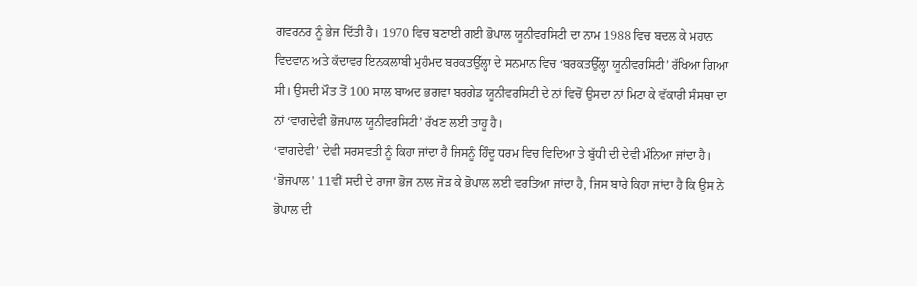ਗਵਰਨਰ ਨੂੰ ਭੇਜ ਦਿੱਤੀ ਹੈ। 1970 ਵਿਚ ਬਣਾਈ ਗਈ ਭੋਪਾਲ ਯੂਨੀਵਰਸਿਟੀ ਦਾ ਨਾਮ 1988 ਵਿਚ ਬਦਲ ਕੇ ਮਹਾਨ ਵਿਦਵਾਨ ਅਤੇ ਕੱਦਾਵਰ ਇਨਕਲਾਬੀ ਮੁਹੰਮਦ ਬਰਕਤਉੱਲ੍ਹਾ ਦੇ ਸਨਮਾਨ ਵਿਚ ‘ਬਰਕਤਉੱਲ੍ਹਾ ਯੂਨੀਵਰਸਿਟੀ’ ਰੱਖਿਆ ਗਿਆ ਸੀ। ਉਸਦੀ ਮੌਤ ਤੋਂ 100 ਸਾਲ ਬਾਅਦ ਭਗਵਾ ਬਰਗੇਡ ਯੂਨੀਵਰਸਿਟੀ ਦੇ ਨਾਂ ਵਿਚੋਂ ਉਸਦਾ ਨਾਂ ਮਿਟਾ ਕੇ ਵੱਕਾਰੀ ਸੰਸਥਾ ਦਾ ਨਾਂ ‘ਵਾਗਦੇਵੀ ਭੋਜਪਾਲ ਯੂਨੀਵਰਸਿਟੀ’ ਰੱਖਣ ਲਈ ਤਾਹੂ ਹੈ।
‘ਵਾਗਦੇਵੀ’ ਦੇਵੀ ਸਰਸਵਤੀ ਨੂੰ ਕਿਹਾ ਜਾਂਦਾ ਹੈ ਜਿਸਨੂੰ ਹਿੰਦੂ ਧਰਮ ਵਿਚ ਵਿਦਿਆ ਤੇ ਬੁੱਧੀ ਦੀ ਦੇਵੀ ਮੰਨਿਆ ਜਾਂਦਾ ਹੈ। ‘ਭੋਜਪਾਲ’ 11ਵੀਂ ਸਦੀ ਦੇ ਰਾਜਾ ਭੋਜ ਨਾਲ ਜੋੜ ਕੇ ਭੋਪਾਲ ਲਈ ਵਰਤਿਆ ਜਾਂਦਾ ਹੈ, ਜਿਸ ਬਾਰੇ ਕਿਹਾ ਜਾਂਦਾ ਹੈ ਕਿ ਉਸ ਨੇ ਭੋਪਾਲ ਦੀ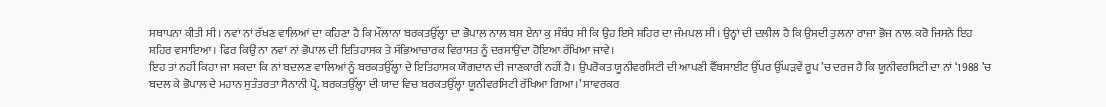ਸਥਾਪਨਾ ਕੀਤੀ ਸੀ। ਨਵਾਂ ਨਾਂ ਰੱਖਣ ਵਾਲਿਆਂ ਦਾ ਕਹਿਣਾ ਹੈ ਕਿ ਮੌਲਾਨਾ ਬਰਕਤਉੱਲ੍ਹਾ ਦਾ ਭੋਪਾਲ ਨਾਲ ਬਸ ਏਨਾ ਕੁ ਸੰਬੰਧ ਸੀ ਕਿ ਉਹ ਇਸੇ ਸ਼ਹਿਰ ਦਾ ਜੰਮਪਲ ਸੀ। ਉਨ੍ਹਾਂ ਦੀ ਦਲੀਲ ਹੈ ਕਿ ਉਸਦੀ ਤੁਲਨਾ ਰਾਜਾ ਭੋਜ ਨਾਲ ਕਰੋ ਜਿਸਨੇ ਇਹ ਸ਼ਹਿਰ ਵਸਾਇਆ। ਫਿਰ ਕਿਉਂ ਨਾ ਨਵਾਂ ਨਾਂ ਭੋਪਾਲ ਦੀ ਇਤਿਹਾਸਕ ਤੇ ਸੱਭਿਆਚਾਰਕ ਵਿਰਾਸਤ ਨੂੰ ਦਰਸਾਉਂਦਾ ਹੋਇਆ ਰੱਖਿਆ ਜਾਵੇ।
ਇਹ ਤਾਂ ਨਹੀਂ ਕਿਹਾ ਜਾ ਸਕਦਾ ਕਿ ਨਾਂ ਬਦਲਣ ਵਾਲਿਆਂ ਨੂੰ ਬਰਕਤਉੱਲ੍ਹਾ ਦੇ ਇਤਿਹਾਸਕ ਯੋਗਦਾਨ ਦੀ ਜਾਣਕਾਰੀ ਨਹੀਂ ਹੈ। ਉਪਰੋਕਤ ਯੂਨੀਵਰਸਿਟੀ ਦੀ ਆਪਣੀ ਵੈੱਬਸਾਈਟ ਉੱਪਰ ਉੱਘੜਵੇਂ ਰੂਪ ’ਚ ਦਰਜ ਹੈ ਕਿ ਯੂਨੀਵਰਸਿਟੀ ਦਾ ਨਾਂ ‘1988 ’ਚ ਬਦਲ ਕੇ ਭੋਪਾਲ ਦੇ ਮਹਾਨ ਸੁਤੰਤਰਤਾ ਸੈਨਾਨੀ ਪ੍ਰੋ. ਬਰਕਤਉੱਲ੍ਹਾ ਦੀ ਯਾਦ ਵਿਚ ਬਰਕਤਉੱਲ੍ਹਾ ਯੂਨੀਵਰਸਿਟੀ ਰੱਖਿਆ ਗਿਆ।’ ਸਾਵਰਕਰ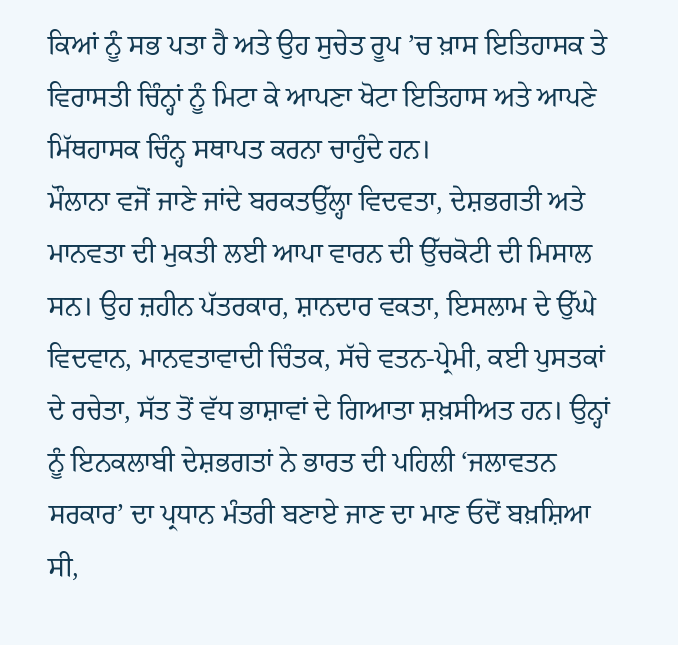ਕਿਆਂ ਨੂੰ ਸਭ ਪਤਾ ਹੈ ਅਤੇ ਉਹ ਸੁਚੇਤ ਰੂਪ ’ਚ ਖ਼ਾਸ ਇਤਿਹਾਸਕ ਤੇ ਵਿਰਾਸਤੀ ਚਿੰਨ੍ਹਾਂ ਨੂੰ ਮਿਟਾ ਕੇ ਆਪਣਾ ਖੋਟਾ ਇਤਿਹਾਸ ਅਤੇ ਆਪਣੇ ਮਿੱਥਹਾਸਕ ਚਿੰਨ੍ਹ ਸਥਾਪਤ ਕਰਨਾ ਚਾਹੁੰਦੇ ਹਨ।
ਮੌਲਾਨਾ ਵਜੋਂ ਜਾਣੇ ਜਾਂਦੇ ਬਰਕਤਉੱਲ੍ਹਾ ਵਿਦਵਤਾ, ਦੇਸ਼ਭਗਤੀ ਅਤੇ ਮਾਨਵਤਾ ਦੀ ਮੁਕਤੀ ਲਈ ਆਪਾ ਵਾਰਨ ਦੀ ਉੱਚਕੋਟੀ ਦੀ ਮਿਸਾਲ ਸਨ। ਉਹ ਜ਼ਹੀਨ ਪੱਤਰਕਾਰ, ਸ਼ਾਨਦਾਰ ਵਕਤਾ, ਇਸਲਾਮ ਦੇ ਉੱਘੇ ਵਿਦਵਾਨ, ਮਾਨਵਤਾਵਾਦੀ ਚਿੰਤਕ, ਸੱਚੇ ਵਤਨ-ਪ੍ਰੇਮੀ, ਕਈ ਪੁਸਤਕਾਂ ਦੇ ਰਚੇਤਾ, ਸੱਤ ਤੋਂ ਵੱਧ ਭਾਸ਼ਾਵਾਂ ਦੇ ਗਿਆਤਾ ਸ਼ਖ਼ਸੀਅਤ ਹਨ। ਉਨ੍ਹਾਂ ਨੂੰ ਇਨਕਲਾਬੀ ਦੇਸ਼ਭਗਤਾਂ ਨੇ ਭਾਰਤ ਦੀ ਪਹਿਲੀ ‘ਜਲਾਵਤਨ ਸਰਕਾਰ’ ਦਾ ਪ੍ਰਧਾਨ ਮੰਤਰੀ ਬਣਾਏ ਜਾਣ ਦਾ ਮਾਣ ਓਦੋਂ ਬਖ਼ਸ਼ਿਆ ਸੀ,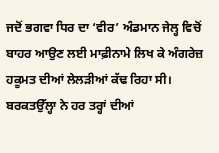ਜਦੋਂ ਭਗਵਾ ਧਿਰ ਦਾ ‘ਵੀਰ’ ਅੰਡਮਾਨ ਜੇਲ੍ਹ ਵਿਚੋਂ ਬਾਹਰ ਆਉਣ ਲਈ ਮਾਫ਼ੀਨਾਮੇ ਲਿਖ ਕੇ ਅੰਗਰੇਜ਼ ਹਕੂਮਤ ਦੀਆਂ ਲੇਲੜੀਆਂ ਕੱਢ ਰਿਹਾ ਸੀ। ਬਰਕਤਉੱਲ੍ਹਾ ਨੇ ਹਰ ਤਰ੍ਹਾਂ ਦੀਆਂ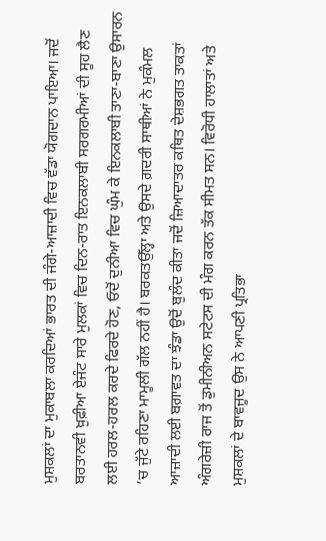ਮੁਸ਼ਕਲਾਂ ਦਾ ਮੁਕਾਬਲਾ ਕਰਦਿਆਂ ਭਾਰਤ ਦੀ ਜੰਗੇ-ਆਜ਼ਾਦੀ ਵਿਚ ਵੱਡਾ ਯੋਗਦਾਨ ਪਾਇਆ। ਜਦੋਂ ਬਰਤਾਨਵੀ ਖ਼ੁਫ਼ੀਆ ਏਜੰਟ ਸਾਰੇ ਮੁਲਕਾਂ ਵਿਚ ਦਿਨ-ਰਾਤ ਇਨਕਲਾਬੀ ਸਰਗਰਮੀਆਂ ਦੀ ਸੂਹ ਲੈਣ ਲਈ ਹਰਲ-ਹਰਲ ਕਰਦੇ ਫਿਰਦੇ ਹੋਣ, ਓਦੋਂ ਦੁਨੀਆ ਵਿਚ ਘੁੰਮ ਕੇ ਇਨਕਲਾਬੀ ਤਾਣਾ-ਬਾਣਾ ਉਸਾਰਨ ’ਚ ਜੁੱਟੇ ਰਹਿਣਾ ਮਾਮੂਲੀ ਗੱਲ ਨਹੀਂ ਹੈ। ਬਰਕਤਉੱਲ੍ਹਾ ਅਤੇ ਉਸਦੇ ਗ਼ਦਰੀ ਸਾਥੀਆਂ ਨੇ ਮੁਕੰਮਲ ਆਜ਼ਾਦੀ ਲਈ ਬਗ਼ਾਵਤ ਦਾ ਝੰਡਾ ਉਦੋਂ ਬੁਲੰਦ ਕੀਤਾ ਜਦੋਂ ਜ਼ਿਆਦਾਤਰ ਕਥਿਤ ਦੇਸ਼ਭਗਤ ਤਾਕਤਾਂ ਅੰਗਰੇਜ਼ੀ ਰਾਜ ਤੋਂ ਡੁਮੀਨੀਅਨ ਸਟੇਟਸ ਦੀ ਮੰਗ ਕਰਨ ਤੱਕ ਸੀਮਤ ਸਨ। ਵਿਰੋਧੀ ਹਾਲਾਤਾਂ ਅਤੇ ਮੁਸ਼ਕਲਾਂ ਦੇ ਬਾਵਜੂਦ ਉਸ ਨੇ ਆਪਣੀ ਪ੍ਰਤਿਭਾ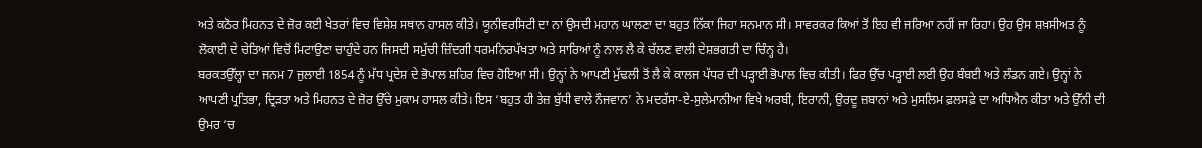ਅਤੇ ਕਠੋਰ ਮਿਹਨਤ ਦੇ ਜ਼ੋਰ ਕਈ ਖੇਤਰਾਂ ਵਿਚ ਵਿਸ਼ੇਸ਼ ਸਥਾਨ ਹਾਸਲ ਕੀਤੇ। ਯੂਨੀਵਰਸਿਟੀ ਦਾ ਨਾਂ ਉਸਦੀ ਮਹਾਨ ਘਾਲਣਾ ਦਾ ਬਹੁਤ ਨਿੱਕਾ ਜਿਹਾ ਸਨਮਾਨ ਸੀ। ਸਾਵਰਕਰ ਕਿਆਂ ਤੋਂ ਇਹ ਵੀ ਜਰਿਆ ਨਹੀਂ ਜਾ ਰਿਹਾ। ਉਹ ਉਸ ਸ਼ਖ਼ਸੀਅਤ ਨੂੰ ਲੋਕਾਈ ਦੇ ਚੇਤਿਆਂ ਵਿਚੋਂ ਮਿਟਾਉਣਾ ਚਾਹੁੰਦੇ ਹਨ ਜਿਸਦੀ ਸਮੁੱਚੀ ਜ਼ਿੰਦਗੀ ਧਰਮਨਿਰਪੱਖਤਾ ਅਤੇ ਸਾਰਿਆਂ ਨੂੰ ਨਾਲ ਲੈ ਕੇ ਚੱਲਣ ਵਾਲੀ ਦੇਸ਼ਭਗਤੀ ਦਾ ਚਿੰਨ੍ਹ ਹੈ।
ਬਰਕਤਉੱਲ੍ਹਾ ਦਾ ਜਨਮ 7 ਜੁਲਾਈ 1854 ਨੂੰ ਮੱਧ ਪ੍ਰਦੇਸ਼ ਦੇ ਭੋਪਾਲ ਸ਼ਹਿਰ ਵਿਚ ਹੋਇਆ ਸੀ। ਉਨ੍ਹਾਂ ਨੇ ਆਪਣੀ ਮੁੱਢਲੀ ਤੋਂ ਲੈ ਕੇ ਕਾਲਜ ਪੱਧਰ ਦੀ ਪੜ੍ਹਾਈ ਭੋਪਾਲ ਵਿਚ ਕੀਤੀ। ਫਿਰ ਉੱਚ ਪੜ੍ਹਾਈ ਲਈ ਉਹ ਬੰਬਈ ਅਤੇ ਲੰਡਨ ਗਏ। ਉਨ੍ਹਾਂ ਨੇ ਆਪਣੀ ਪ੍ਰਤਿਭਾ, ਦ੍ਰਿੜਤਾ ਅਤੇ ਮਿਹਨਤ ਦੇ ਜ਼ੋਰ ਉੱਚੇ ਮੁਕਾਮ ਹਾਸਲ ਕੀਤੇ। ਇਸ ‘ਬਹੁਤ ਹੀ ਤੇਜ਼ ਬੁੱਧੀ ਵਾਲੇ ਨੌਜਵਾਨ’ ਨੇ ਮਦਰੱਸਾ-ਏ-ਸੁਲੇਮਾਨੀਆ ਵਿਖੇ ਅਰਬੀ, ਇਰਾਨੀ, ਉਰਦੂ ਜ਼ਬਾਨਾਂ ਅਤੇ ਮੁਸਲਿਮ ਫ਼ਲਸਫ਼ੇ ਦਾ ਅਧਿਐਨ ਕੀਤਾ ਅਤੇ ਉੱਨੀ ਦੀ ਉਮਰ ‘ਚ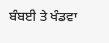ਬੰਬਈ ਤੇ ਖੰਡਵਾ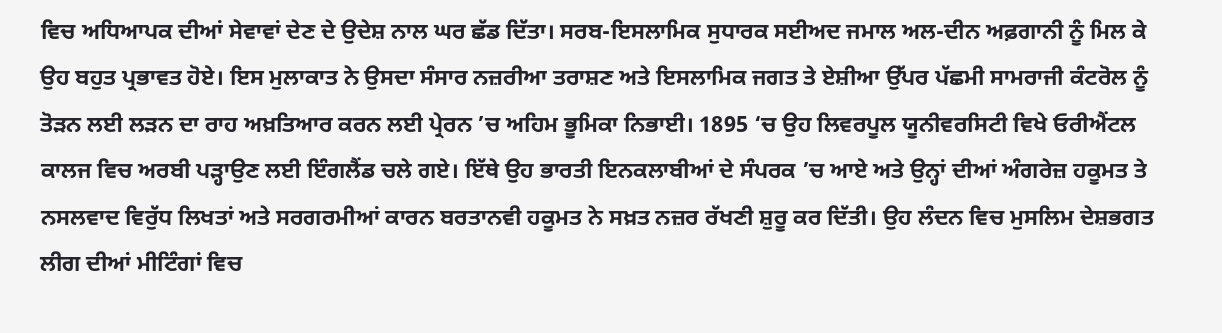ਵਿਚ ਅਧਿਆਪਕ ਦੀਆਂ ਸੇਵਾਵਾਂ ਦੇਣ ਦੇ ਉਦੇਸ਼ ਨਾਲ ਘਰ ਛੱਡ ਦਿੱਤਾ। ਸਰਬ-ਇਸਲਾਮਿਕ ਸੁਧਾਰਕ ਸਈਅਦ ਜਮਾਲ ਅਲ-ਦੀਨ ਅਫ਼ਗਾਨੀ ਨੂੰ ਮਿਲ ਕੇ ਉਹ ਬਹੁਤ ਪ੍ਰਭਾਵਤ ਹੋਏ। ਇਸ ਮੁਲਾਕਾਤ ਨੇ ਉਸਦਾ ਸੰਸਾਰ ਨਜ਼ਰੀਆ ਤਰਾਸ਼ਣ ਅਤੇ ਇਸਲਾਮਿਕ ਜਗਤ ਤੇ ਏਸ਼ੀਆ ਉੱਪਰ ਪੱਛਮੀ ਸਾਮਰਾਜੀ ਕੰਟਰੋਲ ਨੂੰ ਤੋੜਨ ਲਈ ਲੜਨ ਦਾ ਰਾਹ ਅਖ਼ਤਿਆਰ ਕਰਨ ਲਈ ਪ੍ਰੇਰਨ ’ਚ ਅਹਿਮ ਭੂਮਿਕਾ ਨਿਭਾਈ। 1895 ‘ਚ ਉਹ ਲਿਵਰਪੂਲ ਯੂਨੀਵਰਸਿਟੀ ਵਿਖੇ ਓਰੀਐਂਟਲ ਕਾਲਜ ਵਿਚ ਅਰਬੀ ਪੜ੍ਹਾਉਣ ਲਈ ਇੰਗਲੈਂਡ ਚਲੇ ਗਏ। ਇੱਥੇ ਉਹ ਭਾਰਤੀ ਇਨਕਲਾਬੀਆਂ ਦੇ ਸੰਪਰਕ ’ਚ ਆਏ ਅਤੇ ਉਨ੍ਹਾਂ ਦੀਆਂ ਅੰਗਰੇਜ਼ ਹਕੂਮਤ ਤੇ ਨਸਲਵਾਦ ਵਿਰੁੱਧ ਲਿਖਤਾਂ ਅਤੇ ਸਰਗਰਮੀਆਂ ਕਾਰਨ ਬਰਤਾਨਵੀ ਹਕੂਮਤ ਨੇ ਸਖ਼ਤ ਨਜ਼ਰ ਰੱਖਣੀ ਸ਼ੁਰੂ ਕਰ ਦਿੱਤੀ। ਉਹ ਲੰਦਨ ਵਿਚ ਮੁਸਲਿਮ ਦੇਸ਼ਭਗਤ ਲੀਗ ਦੀਆਂ ਮੀਟਿੰਗਾਂ ਵਿਚ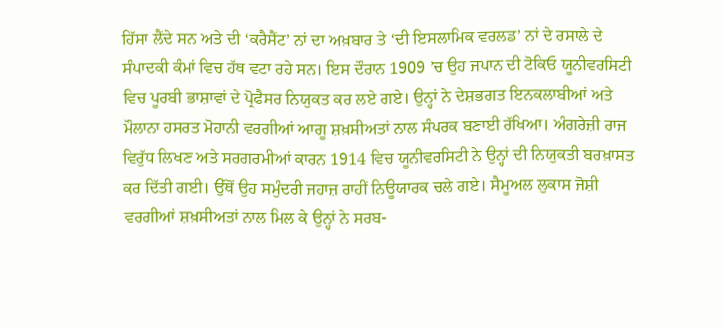ਹਿੱਸਾ ਲੈਂਦੇ ਸਨ ਅਤੇ ਦੀ ‘ਕਰੈਸੈਂਟ’ ਨਾਂ ਦਾ ਅਖ਼ਬਾਰ ਤੇ ‘ਦੀ ਇਸਲਾਮਿਕ ਵਰਲਡ’ ਨਾਂ ਦੇ ਰਸਾਲੇ ਦੇ ਸੰਪਾਦਕੀ ਕੰਮਾਂ ਵਿਚ ਹੱਥ ਵਟਾ ਰਹੇ ਸਨ। ਇਸ ਦੌਰਾਨ 1909 ’ਚ ਉਹ ਜਪਾਨ ਦੀ ਟੋਕਿਓ ਯੂਨੀਵਰਸਿਟੀ ਵਿਚ ਪੂਰਬੀ ਭਾਸ਼ਾਵਾਂ ਦੇ ਪ੍ਰੋਫੈਸਰ ਨਿਯੁਕਤ ਕਰ ਲਏ ਗਏ। ਉਨ੍ਹਾਂ ਨੇ ਦੇਸ਼ਭਗਤ ਇਨਕਲਾਬੀਆਂ ਅਤੇ ਮੌਲਾਨਾ ਹਸਰਤ ਮੋਹਾਨੀ ਵਰਗੀਆਂ ਆਗੂ ਸ਼ਖ਼ਸੀਅਤਾਂ ਨਾਲ ਸੰਪਰਕ ਬਣਾਈ ਰੱਖਿਆ। ਅੰਗਰੇਜ਼ੀ ਰਾਜ ਵਿਰੁੱਧ ਲਿਖਣ ਅਤੇ ਸਰਗਰਮੀਆਂ ਕਾਰਨ 1914 ਵਿਚ ਯੂਨੀਵਰਸਿਟੀ ਨੇ ਉਨ੍ਹਾਂ ਦੀ ਨਿਯੁਕਤੀ ਬਰਖ਼ਾਸਤ ਕਰ ਦਿੱਤੀ ਗਈ। ਉੱਥੋਂ ਉਹ ਸਮੁੰਦਰੀ ਜਹਾਜ਼ ਰਾਹੀਂ ਨਿਊਯਾਰਕ ਚਲੇ ਗਏ। ਸੈਮੂਅਲ ਲੁਕਾਸ ਜੋਸ਼ੀ ਵਰਗੀਆਂ ਸ਼ਖ਼ਸੀਅਤਾਂ ਨਾਲ ਮਿਲ ਕੇ ਉਨ੍ਹਾਂ ਨੇ ਸਰਬ-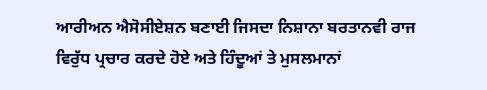ਆਰੀਅਨ ਐਸੋਸੀਏਸ਼ਨ ਬਣਾਈ ਜਿਸਦਾ ਨਿਸ਼ਾਨਾ ਬਰਤਾਨਵੀ ਰਾਜ ਵਿਰੁੱਧ ਪ੍ਰਚਾਰ ਕਰਦੇ ਹੋਏ ਅਤੇ ਹਿੰਦੂਆਂ ਤੇ ਮੁਸਲਮਾਨਾਂ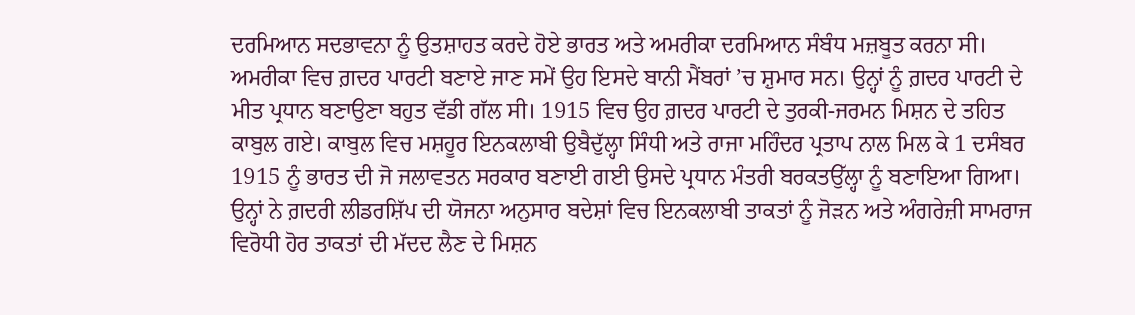ਦਰਮਿਆਨ ਸਦਭਾਵਨਾ ਨੂੰ ਉਤਸ਼ਾਹਤ ਕਰਦੇ ਹੋਏ ਭਾਰਤ ਅਤੇ ਅਮਰੀਕਾ ਦਰਮਿਆਨ ਸੰਬੰਧ ਮਜ਼ਬੂਤ ਕਰਨਾ ਸੀ।
ਅਮਰੀਕਾ ਵਿਚ ਗ਼ਦਰ ਪਾਰਟੀ ਬਣਾਏ ਜਾਣ ਸਮੇਂ ਉਹ ਇਸਦੇ ਬਾਨੀ ਮੈਂਬਰਾਂ ’ਚ ਸ਼ੁਮਾਰ ਸਨ। ਉਨ੍ਹਾਂ ਨੂੰ ਗ਼ਦਰ ਪਾਰਟੀ ਦੇ ਮੀਤ ਪ੍ਰਧਾਨ ਬਣਾਉਣਾ ਬਹੁਤ ਵੱਡੀ ਗੱਲ ਸੀ। 1915 ਵਿਚ ਉਹ ਗ਼ਦਰ ਪਾਰਟੀ ਦੇ ਤੁਰਕੀ-ਜਰਮਨ ਮਿਸ਼ਨ ਦੇ ਤਹਿਤ ਕਾਬੁਲ ਗਏ। ਕਾਬੁਲ ਵਿਚ ਮਸ਼ਹੂਰ ਇਨਕਲਾਬੀ ਉਬੈਦੁੱਲ੍ਹਾ ਸਿੰਧੀ ਅਤੇ ਰਾਜਾ ਮਹਿੰਦਰ ਪ੍ਰਤਾਪ ਨਾਲ ਮਿਲ ਕੇ 1 ਦਸੰਬਰ 1915 ਨੂੰ ਭਾਰਤ ਦੀ ਜੋ ਜਲਾਵਤਨ ਸਰਕਾਰ ਬਣਾਈ ਗਈ ਉਸਦੇ ਪ੍ਰਧਾਨ ਮੰਤਰੀ ਬਰਕਤਉੱਲ੍ਹਾ ਨੂੰ ਬਣਾਇਆ ਗਿਆ। ਉਨ੍ਹਾਂ ਨੇ ਗ਼ਦਰੀ ਲੀਡਰਸ਼ਿੱਪ ਦੀ ਯੋਜਨਾ ਅਨੁਸਾਰ ਬਦੇਸ਼ਾਂ ਵਿਚ ਇਨਕਲਾਬੀ ਤਾਕਤਾਂ ਨੂੰ ਜੋੜਨ ਅਤੇ ਅੰਗਰੇਜ਼ੀ ਸਾਮਰਾਜ ਵਿਰੋਧੀ ਹੋਰ ਤਾਕਤਾਂ ਦੀ ਮੱਦਦ ਲੈਣ ਦੇ ਮਿਸ਼ਨ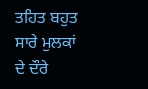ਤਹਿਤ ਬਹੁਤ ਸਾਰੇ ਮੁਲਕਾਂ ਦੇ ਦੌਰੇ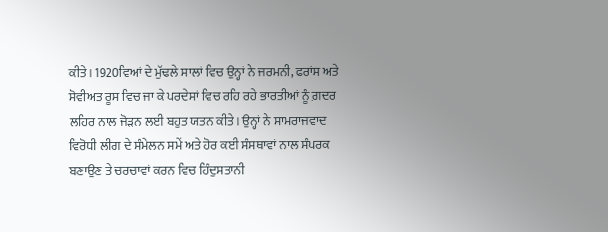ਕੀਤੇ। 1920ਵਿਆਂ ਦੇ ਮੁੱਢਲੇ ਸਾਲਾਂ ਵਿਚ ਉਨ੍ਹਾਂ ਨੇ ਜਰਮਨੀ, ਫਰਾਂਸ ਅਤੇ ਸੋਵੀਅਤ ਰੂਸ ਵਿਚ ਜਾ ਕੇ ਪਰਦੇਸਾਂ ਵਿਚ ਰਹਿ ਰਹੇ ਭਾਰਤੀਆਂ ਨੂੰ ਗ਼ਦਰ ਲਹਿਰ ਨਾਲ ਜੋੜਨ ਲਈ ਬਹੁਤ ਯਤਨ ਕੀਤੇ। ਉਨ੍ਹਾਂ ਨੇ ਸਾਮਰਾਜਵਾਦ ਵਿਰੋਧੀ ਲੀਗ ਦੇ ਸੰਮੇਲਨ ਸਮੇਂ ਅਤੇ ਹੋਰ ਕਈ ਸੰਸਥਾਵਾਂ ਨਾਲ ਸੰਪਰਕ ਬਣਾਉਣ ਤੇ ਚਰਚਾਵਾਂ ਕਰਨ ਵਿਚ ਹਿੰਦੁਸਤਾਨੀ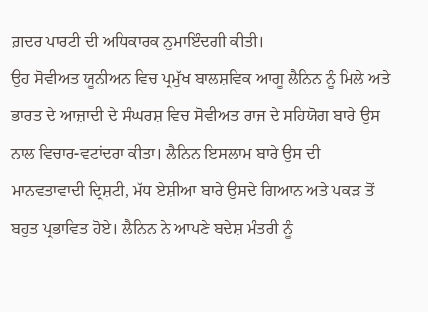ਗ਼ਦਰ ਪਾਰਟੀ ਦੀ ਅਧਿਕਾਰਕ ਨੁਮਾਇੰਦਗੀ ਕੀਤੀ।
ਉਹ ਸੋਵੀਅਤ ਯੂਨੀਅਨ ਵਿਚ ਪ੍ਰਮੁੱਖ ਬਾਲਸ਼ਵਿਕ ਆਗੂ ਲੈਨਿਨ ਨੂੰ ਮਿਲੇ ਅਤੇ ਭਾਰਤ ਦੇ ਆਜ਼ਾਦੀ ਦੇ ਸੰਘਰਸ਼ ਵਿਚ ਸੋਵੀਅਤ ਰਾਜ ਦੇ ਸਹਿਯੋਗ ਬਾਰੇ ਉਸ ਨਾਲ ਵਿਚਾਰ-ਵਟਾਂਦਰਾ ਕੀਤਾ। ਲੈਨਿਨ ਇਸਲਾਮ ਬਾਰੇ ਉਸ ਦੀ ਮਾਨਵਤਾਵਾਦੀ ਦ੍ਰਿਸ਼ਟੀ, ਮੱਧ ਏਸ਼ੀਆ ਬਾਰੇ ਉਸਦੇ ਗਿਆਨ ਅਤੇ ਪਕੜ ਤੋਂ ਬਹੁਤ ਪ੍ਰਭਾਵਿਤ ਹੋਏ। ਲੈਨਿਨ ਨੇ ਆਪਣੇ ਬਦੇਸ਼ ਮੰਤਰੀ ਨੂੰ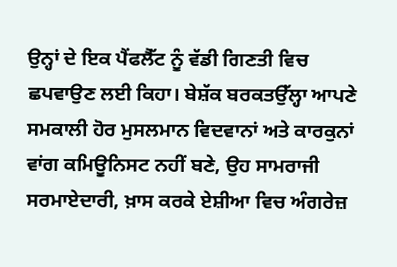ਉਨ੍ਹਾਂ ਦੇ ਇਕ ਪੈਂਫਲੈੱਟ ਨੂੰ ਵੱਡੀ ਗਿਣਤੀ ਵਿਚ ਛਪਵਾਉਣ ਲਈ ਕਿਹਾ। ਬੇਸ਼ੱਕ ਬਰਕਤਉੱਲ੍ਹਾ ਆਪਣੇ ਸਮਕਾਲੀ ਹੋਰ ਮੁਸਲਮਾਨ ਵਿਦਵਾਨਾਂ ਅਤੇ ਕਾਰਕੁਨਾਂ ਵਾਂਗ ਕਮਿਊਨਿਸਟ ਨਹੀਂ ਬਣੇ, ਉਹ ਸਾਮਰਾਜੀ ਸਰਮਾਏਦਾਰੀ, ਖ਼ਾਸ ਕਰਕੇ ਏਸ਼ੀਆ ਵਿਚ ਅੰਗਰੇਜ਼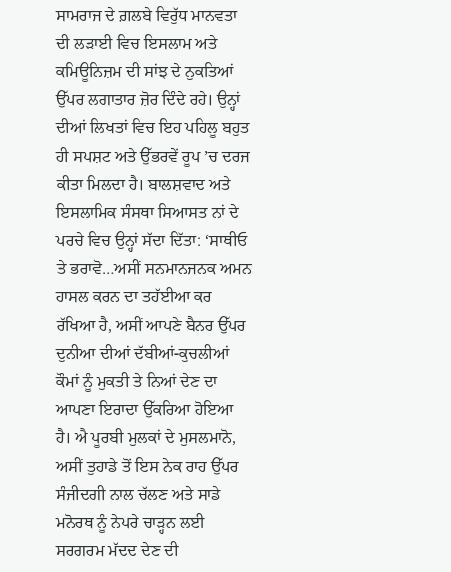ਸਾਮਰਾਜ ਦੇ ਗ਼ਲਬੇ ਵਿਰੁੱਧ ਮਾਨਵਤਾ ਦੀ ਲੜਾਈ ਵਿਚ ਇਸਲਾਮ ਅਤੇ ਕਮਿਊਨਿਜ਼ਮ ਦੀ ਸਾਂਝ ਦੇ ਨੁਕਤਿਆਂ ਉੱਪਰ ਲਗਾਤਾਰ ਜ਼ੋਰ ਦਿੰਦੇ ਰਹੇ। ਉਨ੍ਹਾਂ ਦੀਆਂ ਲਿਖਤਾਂ ਵਿਚ ਇਹ ਪਹਿਲੂ ਬਹੁਤ ਹੀ ਸਪਸ਼ਟ ਅਤੇ ਉੱਭਰਵੇਂ ਰੂਪ ’ਚ ਦਰਜ ਕੀਤਾ ਮਿਲਦਾ ਹੈ। ਬਾਲਸ਼ਵਾਦ ਅਤੇ ਇਸਲਾਮਿਕ ਸੰਸਥਾ ਸਿਆਸਤ ਨਾਂ ਦੇ ਪਰਚੇ ਵਿਚ ਉਨ੍ਹਾਂ ਸੱਦਾ ਦਿੱਤਾ: ‘ਸਾਥੀਓ ਤੇ ਭਰਾਵੋ…ਅਸੀਂ ਸਨਮਾਨਜਨਕ ਅਮਨ ਹਾਸਲ ਕਰਨ ਦਾ ਤਹੱਈਆ ਕਰ ਰੱਖਿਆ ਹੈ, ਅਸੀਂ ਆਪਣੇ ਬੈਨਰ ਉੱਪਰ ਦੁਨੀਆ ਦੀਆਂ ਦੱਬੀਆਂ-ਕੁਚਲੀਆਂ ਕੌਮਾਂ ਨੂੰ ਮੁਕਤੀ ਤੇ ਨਿਆਂ ਦੇਣ ਦਾ ਆਪਣਾ ਇਰਾਦਾ ਉੱਕਰਿਆ ਹੋਇਆ ਹੈ। ਐ ਪੂਰਬੀ ਮੁਲਕਾਂ ਦੇ ਮੁਸਲਮਾਨੋ, ਅਸੀਂ ਤੁਹਾਡੇ ਤੋਂ ਇਸ ਨੇਕ ਰਾਹ ਉੱਪਰ ਸੰਜੀਦਗੀ ਨਾਲ ਚੱਲਣ ਅਤੇ ਸਾਡੇ ਮਨੋਰਥ ਨੂੰ ਨੇਪਰੇ ਚਾੜ੍ਹਨ ਲਈ ਸਰਗਰਮ ਮੱਦਦ ਦੇਣ ਦੀ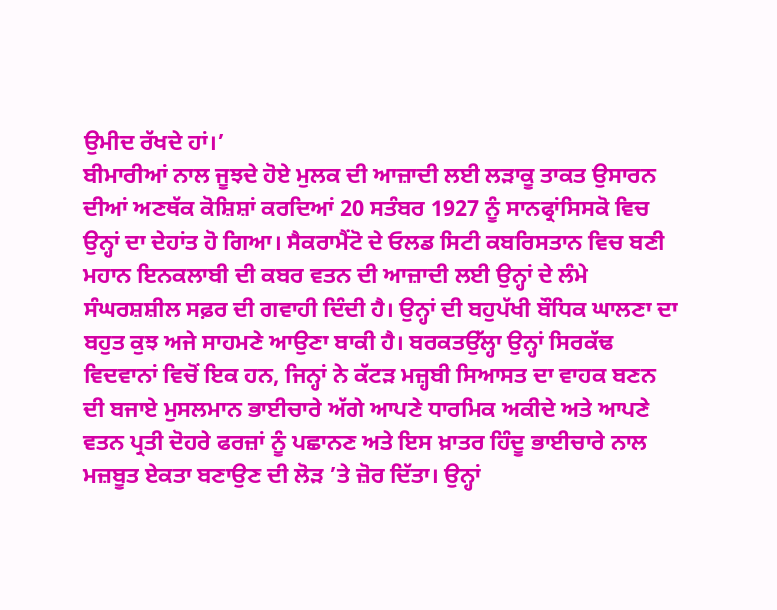ਉਮੀਦ ਰੱਖਦੇ ਹਾਂ।’
ਬੀਮਾਰੀਆਂ ਨਾਲ ਜੂਝਦੇ ਹੋਏ ਮੁਲਕ ਦੀ ਆਜ਼ਾਦੀ ਲਈ ਲੜਾਕੂ ਤਾਕਤ ਉਸਾਰਨ ਦੀਆਂ ਅਣਥੱਕ ਕੋਸ਼ਿਸ਼ਾਂ ਕਰਦਿਆਂ 20 ਸਤੰਬਰ 1927 ਨੂੰ ਸਾਨਫ੍ਰਾਂਸਿਸਕੋ ਵਿਚ ਉਨ੍ਹਾਂ ਦਾ ਦੇਹਾਂਤ ਹੋ ਗਿਆ। ਸੈਕਰਾਮੈਂਟੋ ਦੇ ਓਲਡ ਸਿਟੀ ਕਬਰਿਸਤਾਨ ਵਿਚ ਬਣੀ ਮਹਾਨ ਇਨਕਲਾਬੀ ਦੀ ਕਬਰ ਵਤਨ ਦੀ ਆਜ਼ਾਦੀ ਲਈ ਉਨ੍ਹਾਂ ਦੇ ਲੰਮੇ ਸੰਘਰਸ਼ਸ਼ੀਲ ਸਫ਼ਰ ਦੀ ਗਵਾਹੀ ਦਿੰਦੀ ਹੈ। ਉਨ੍ਹਾਂ ਦੀ ਬਹੁਪੱਖੀ ਬੌਧਿਕ ਘਾਲਣਾ ਦਾ ਬਹੁਤ ਕੁਝ ਅਜੇ ਸਾਹਮਣੇ ਆਉਣਾ ਬਾਕੀ ਹੈ। ਬਰਕਤਉੱਲ੍ਹਾ ਉਨ੍ਹਾਂ ਸਿਰਕੱਢ ਵਿਦਵਾਨਾਂ ਵਿਚੋਂ ਇਕ ਹਨ, ਜਿਨ੍ਹਾਂ ਨੇ ਕੱਟੜ ਮਜ਼੍ਹਬੀ ਸਿਆਸਤ ਦਾ ਵਾਹਕ ਬਣਨ ਦੀ ਬਜਾਏ ਮੁਸਲਮਾਨ ਭਾਈਚਾਰੇ ਅੱਗੇ ਆਪਣੇ ਧਾਰਮਿਕ ਅਕੀਦੇ ਅਤੇ ਆਪਣੇ ਵਤਨ ਪ੍ਰਤੀ ਦੋਹਰੇ ਫਰਜ਼ਾਂ ਨੂੰ ਪਛਾਨਣ ਅਤੇ ਇਸ ਖ਼ਾਤਰ ਹਿੰਦੂ ਭਾਈਚਾਰੇ ਨਾਲ ਮਜ਼ਬੂਤ ਏਕਤਾ ਬਣਾਉਣ ਦੀ ਲੋੜ ’ਤੇ ਜ਼ੋਰ ਦਿੱਤਾ। ਉਨ੍ਹਾਂ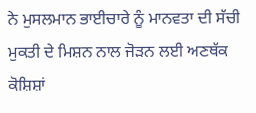ਨੇ ਮੁਸਲਮਾਨ ਭਾਈਚਾਰੇ ਨੂੰ ਮਾਨਵਤਾ ਦੀ ਸੱਚੀ ਮੁਕਤੀ ਦੇ ਮਿਸ਼ਨ ਨਾਲ ਜੋੜਨ ਲਈ ਅਣਥੱਕ ਕੋਸ਼ਿਸ਼ਾਂ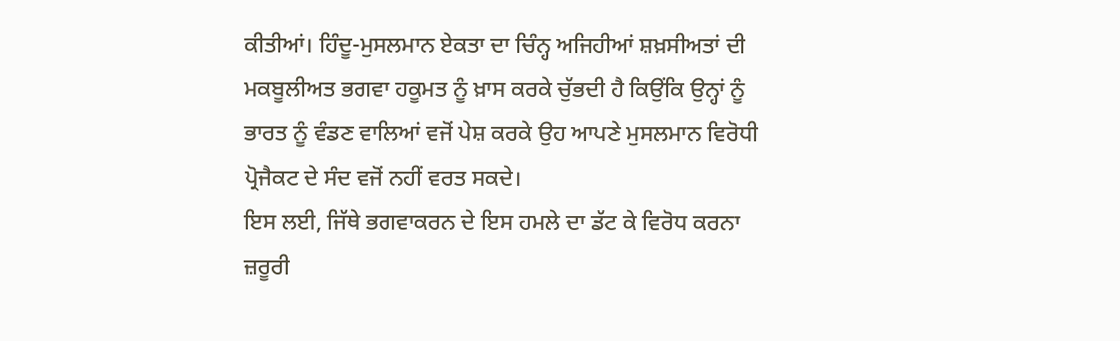ਕੀਤੀਆਂ। ਹਿੰਦੂ-ਮੁਸਲਮਾਨ ਏਕਤਾ ਦਾ ਚਿੰਨ੍ਹ ਅਜਿਹੀਆਂ ਸ਼ਖ਼ਸੀਅਤਾਂ ਦੀ ਮਕਬੂਲੀਅਤ ਭਗਵਾ ਹਕੂਮਤ ਨੂੰ ਖ਼ਾਸ ਕਰਕੇ ਚੁੱਭਦੀ ਹੈ ਕਿਉਂਕਿ ਉਨ੍ਹਾਂ ਨੂੰ ਭਾਰਤ ਨੂੰ ਵੰਡਣ ਵਾਲਿਆਂ ਵਜੋਂ ਪੇਸ਼ ਕਰਕੇ ਉਹ ਆਪਣੇ ਮੁਸਲਮਾਨ ਵਿਰੋਧੀ ਪ੍ਰੋਜੈਕਟ ਦੇ ਸੰਦ ਵਜੋਂ ਨਹੀਂ ਵਰਤ ਸਕਦੇ।
ਇਸ ਲਈ, ਜਿੱਥੇ ਭਗਵਾਕਰਨ ਦੇ ਇਸ ਹਮਲੇ ਦਾ ਡੱਟ ਕੇ ਵਿਰੋਧ ਕਰਨਾ ਜ਼ਰੂਰੀ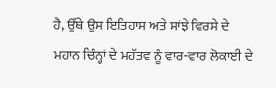ਹੈ, ਉੱਥੇ ਉਸ ਇਤਿਹਾਸ ਅਤੇ ਸਾਂਝੇ ਵਿਰਸੇ ਦੇ ਮਹਾਨ ਚਿੰਨ੍ਹਾਂ ਦੇ ਮਹੱਤਵ ਨੂੰ ਵਾਰ-ਵਾਰ ਲੋਕਾਈ ਦੇ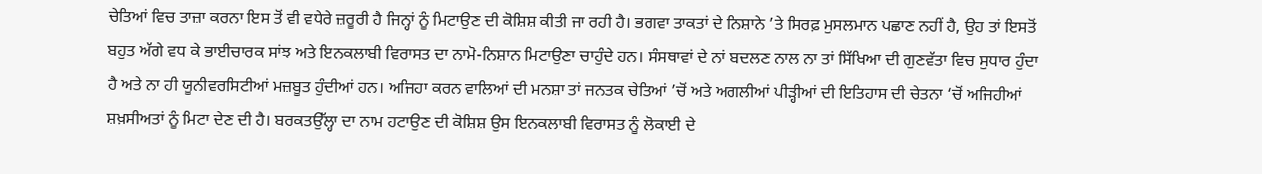ਚੇਤਿਆਂ ਵਿਚ ਤਾਜ਼ਾ ਕਰਨਾ ਇਸ ਤੋਂ ਵੀ ਵਧੇਰੇ ਜ਼ਰੂਰੀ ਹੈ ਜਿਨ੍ਹਾਂ ਨੂੰ ਮਿਟਾਉਣ ਦੀ ਕੋਸ਼ਿਸ਼ ਕੀਤੀ ਜਾ ਰਹੀ ਹੈ। ਭਗਵਾ ਤਾਕਤਾਂ ਦੇ ਨਿਸ਼ਾਨੇ ’ਤੇ ਸਿਰਫ਼ ਮੁਸਲਮਾਨ ਪਛਾਣ ਨਹੀਂ ਹੈ, ਉਹ ਤਾਂ ਇਸਤੋਂ ਬਹੁਤ ਅੱਗੇ ਵਧ ਕੇ ਭਾਈਚਾਰਕ ਸਾਂਝ ਅਤੇ ਇਨਕਲਾਬੀ ਵਿਰਾਸਤ ਦਾ ਨਾਮੋ-ਨਿਸ਼ਾਨ ਮਿਟਾਉਣਾ ਚਾਹੁੰਦੇ ਹਨ। ਸੰਸਥਾਵਾਂ ਦੇ ਨਾਂ ਬਦਲਣ ਨਾਲ ਨਾ ਤਾਂ ਸਿੱਖਿਆ ਦੀ ਗੁਣਵੱਤਾ ਵਿਚ ਸੁਧਾਰ ਹੁੰਦਾ ਹੈ ਅਤੇ ਨਾ ਹੀ ਯੂਨੀਵਰਸਿਟੀਆਂ ਮਜ਼ਬੂਤ ਹੁੰਦੀਆਂ ਹਨ। ਅਜਿਹਾ ਕਰਨ ਵਾਲਿਆਂ ਦੀ ਮਨਸ਼ਾ ਤਾਂ ਜਨਤਕ ਚੇਤਿਆਂ ’ਚੋਂ ਅਤੇ ਅਗਲੀਆਂ ਪੀੜ੍ਹੀਆਂ ਦੀ ਇਤਿਹਾਸ ਦੀ ਚੇਤਨਾ ‘ਚੋਂ ਅਜਿਹੀਆਂ ਸ਼ਖ਼ਸੀਅਤਾਂ ਨੂੰ ਮਿਟਾ ਦੇਣ ਦੀ ਹੈ। ਬਰਕਤਉੱਲ੍ਹਾ ਦਾ ਨਾਮ ਹਟਾਉਣ ਦੀ ਕੋਸ਼ਿਸ਼ ਉਸ ਇਨਕਲਾਬੀ ਵਿਰਾਸਤ ਨੂੰ ਲੋਕਾਈ ਦੇ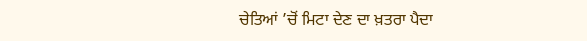ਚੇਤਿਆਂ ’ਚੋਂ ਮਿਟਾ ਦੇਣ ਦਾ ਖ਼ਤਰਾ ਪੈਦਾ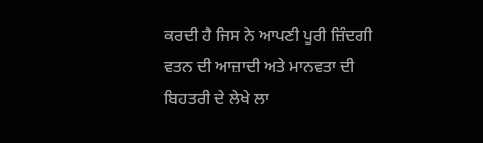ਕਰਦੀ ਹੈ ਜਿਸ ਨੇ ਆਪਣੀ ਪੂਰੀ ਜ਼ਿੰਦਗੀ ਵਤਨ ਦੀ ਆਜ਼ਾਦੀ ਅਤੇ ਮਾਨਵਤਾ ਦੀ ਬਿਹਤਰੀ ਦੇ ਲੇਖੇ ਲਾ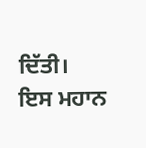ਦਿੱਤੀ। ਇਸ ਮਹਾਨ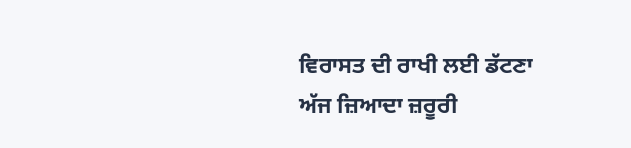ਵਿਰਾਸਤ ਦੀ ਰਾਖੀ ਲਈ ਡੱਟਣਾ ਅੱਜ ਜ਼ਿਆਦਾ ਜ਼ਰੂਰੀ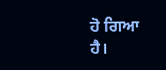ਹੋ ਗਿਆ ਹੈ।